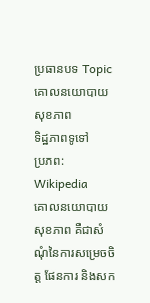ប្រធានបទ Topic
គោលនយោបាយសុខភាព
ទិដ្ឋភាពទូទៅ
ប្រភព: Wikipedia
គោលនយោបាយសុខភាព គឺជាសំណុំនៃការសម្រេចចិត្ត ផែនការ និងសក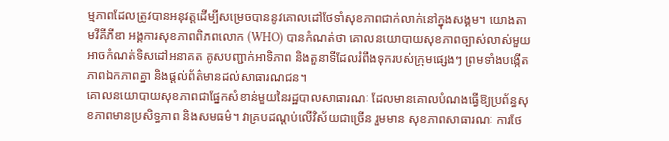ម្មភាពដែលត្រូវបានអនុវត្តដើម្បីសម្រេចបាននូវគោលដៅថែទាំសុខភាពជាក់លាក់នៅក្នុងសង្គម។ យោងតាមវីគីភីឌា អង្គការសុខភាពពិភពលោក (WHO) បានកំណត់ថា គោលនយោបាយសុខភាពច្បាស់លាស់មួយអាចកំណត់ទិសដៅអនាគត គូសបញ្ជាក់អាទិភាព និងតួនាទីដែលរំពឹងទុករបស់ក្រុមផ្សេងៗ ព្រមទាំងបង្កើតភាពឯកភាពគ្នា និងផ្តល់ព័ត៌មានដល់សាធារណជន។
គោលនយោបាយសុខភាពជាផ្នែកសំខាន់មួយនៃរដ្ឋបាលសាធារណៈ ដែលមានគោលបំណងធ្វើឱ្យប្រព័ន្ធសុខភាពមានប្រសិទ្ធភាព និងសមធម៌។ វាគ្របដណ្តប់លើវិស័យជាច្រើន រួមមាន សុខភាពសាធារណៈ ការថែ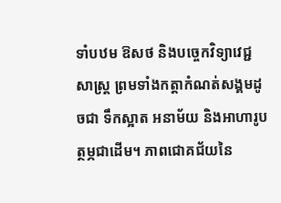ទាំបឋម ឱសថ និងបច្ចេកវិទ្យាវេជ្ជសាស្ត្រ ព្រមទាំងកត្តាកំណត់សង្គមដូចជា ទឹកស្អាត អនាម័យ និងអាហារូបត្ថម្ភជាដើម។ ភាពជោគជ័យនៃ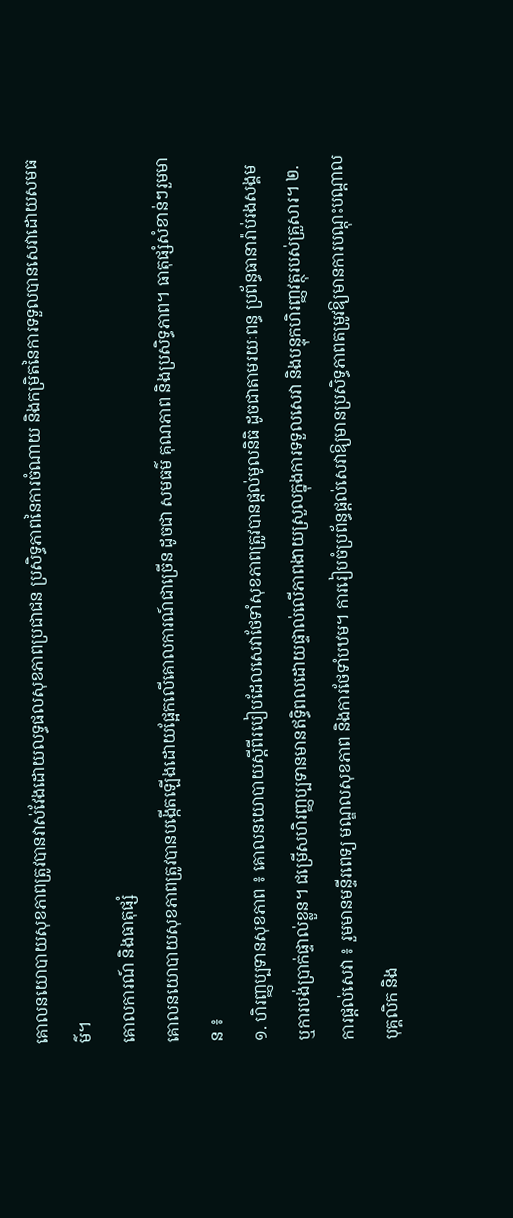គោលនយោបាយសុខភាពត្រូវបានវាស់វែងដោយលទ្ធផលសុខភាពប្រជាជន ប្រសិទ្ធភាពនៃការចំណាយ និងកម្រិតនៃការទទួលបានសេវាដោយសមធម៌។
គោលការណ៍ និងធាតុផ្សំ
គោលនយោបាយសុខភាពត្រូវបានបង្កើតឡើងដោយផ្អែកលើគោលការណ៍ជាច្រើន ដូចជា សមធម៌ គុណភាព និងប្រសិទ្ធភាព។ ធាតុផ្សំសំខាន់ៗរួមមាន ៖
១. ហិរញ្ញប្បទានសុខភាព ៖ គោលនយោបាយស្តីពីរបៀបដែលសេវាថែទាំសុខភាពត្រូវបានផ្តល់មូលនិធិ ដូចជាតាមរយៈពន្ធ ប្រព័ន្ធធានារ៉ាប់រងសង្គម ឬការបង់ប្រាក់ផ្ទាល់ខ្លួន។ ជម្រើសហិរញ្ញប្បទានមានឥទ្ធិពលដោយផ្ទាល់លើភាពងាយស្រួលក្នុងការទទួលសេវា និងបន្ទុកហិរញ្ញវត្ថុរបស់គ្រួសារ។ ២. ការផ្តល់សេវា ៖ រួមមានមន្ទីរពេទ្យ មណ្ឌលសុខភាព និងការថែទាំបឋម។ ការរៀបចំប្រព័ន្ធផ្តល់សេវាឱ្យមានប្រសិទ្ធភាពតម្រូវឱ្យមានការបណ្តុះបណ្តាលបុគ្គលិក និង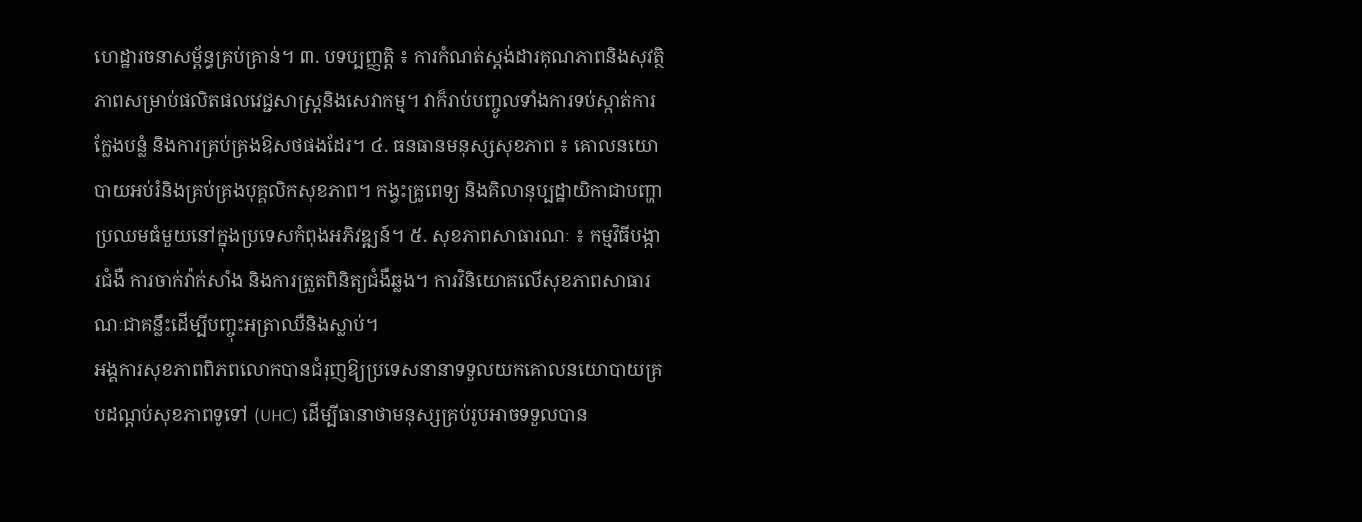ហេដ្ឋារចនាសម្ព័ន្ធគ្រប់គ្រាន់។ ៣. បទប្បញ្ញត្តិ ៖ ការកំណត់ស្តង់ដារគុណភាពនិងសុវត្ថិភាពសម្រាប់ផលិតផលវេជ្ជសាស្ត្រនិងសេវាកម្ម។ វាក៏រាប់បញ្ចូលទាំងការទប់ស្កាត់ការក្លែងបន្លំ និងការគ្រប់គ្រងឱសថផងដែរ។ ៤. ធនធានមនុស្សសុខភាព ៖ គោលនយោបាយអប់រំនិងគ្រប់គ្រងបុគ្គលិកសុខភាព។ កង្វះគ្រូពេទ្យ និងគិលានុប្បដ្ឋាយិកាជាបញ្ហាប្រឈមធំមួយនៅក្នុងប្រទេសកំពុងអភិវឌ្ឍន៍។ ៥. សុខភាពសាធារណៈ ៖ កម្មវិធីបង្ការជំងឺ ការចាក់វ៉ាក់សាំង និងការត្រួតពិនិត្យជំងឺឆ្លង។ ការវិនិយោគលើសុខភាពសាធារណៈជាគន្លឹះដើម្បីបញ្ចុះអត្រាឈឺនិងស្លាប់។
អង្គការសុខភាពពិភពលោកបានជំរុញឱ្យប្រទេសនានាទទួលយកគោលនយោបាយគ្របដណ្តប់សុខភាពទូទៅ (UHC) ដើម្បីធានាថាមនុស្សគ្រប់រូបអាចទទួលបាន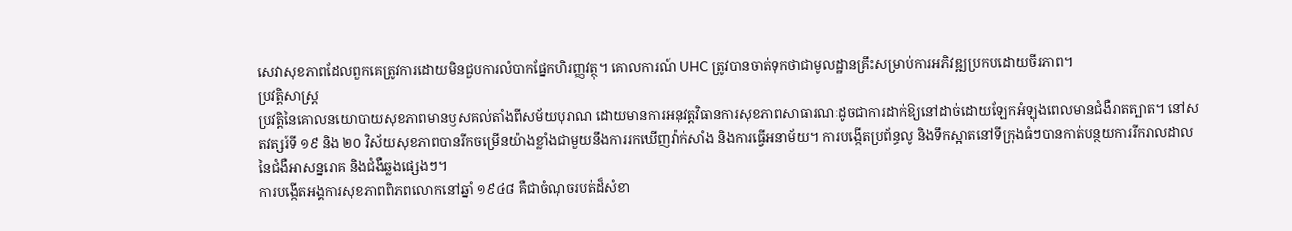សេវាសុខភាពដែលពួកគេត្រូវការដោយមិនជួបការលំបាកផ្នែកហិរញ្ញវត្ថុ។ គោលការណ៍ UHC ត្រូវបានចាត់ទុកថាជាមូលដ្ឋានគ្រឹះសម្រាប់ការអភិវឌ្ឍប្រកបដោយចីរភាព។
ប្រវត្តិសាស្ត្រ
ប្រវត្តិនៃគោលនយោបាយសុខភាពមានឫសគល់តាំងពីសម័យបុរាណ ដោយមានការអនុវត្តវិធានការសុខភាពសាធារណៈដូចជាការដាក់ឱ្យនៅដាច់ដោយឡែកអំឡុងពេលមានជំងឺរាតត្បាត។ នៅសតវត្សរ៍ទី ១៩ និង ២០ វិស័យសុខភាពបានរីកចម្រើនយ៉ាងខ្លាំងជាមួយនឹងការរកឃើញវ៉ាក់សាំង និងការធ្វើអនាម័យ។ ការបង្កើតប្រព័ន្ធលូ និងទឹកស្អាតនៅទីក្រុងធំៗបានកាត់បន្ថយការរីករាលដាលនៃជំងឺអាសន្នរោគ និងជំងឺឆ្លងផ្សេងៗ។
ការបង្កើតអង្គការសុខភាពពិភពលោកនៅឆ្នាំ ១៩៤៨ គឺជាចំណុចរបត់ដ៏សំខា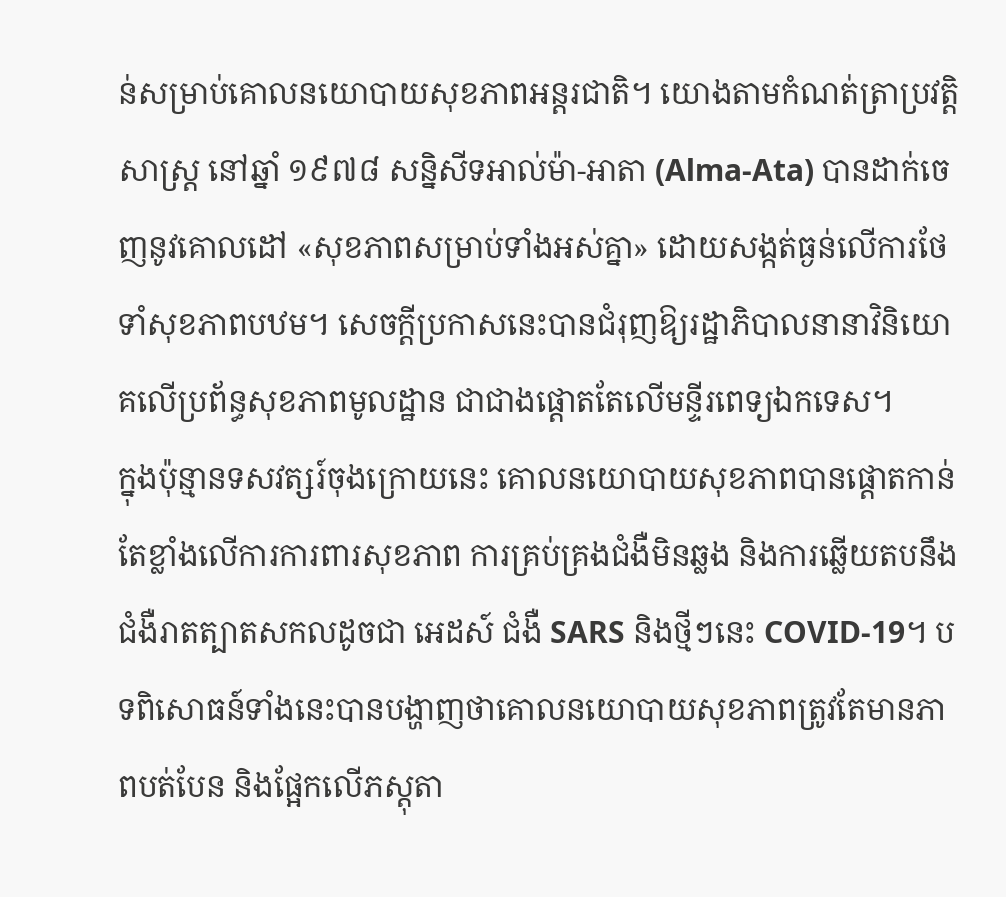ន់សម្រាប់គោលនយោបាយសុខភាពអន្តរជាតិ។ យោងតាមកំណត់ត្រាប្រវត្តិសាស្ត្រ នៅឆ្នាំ ១៩៧៨ សន្និសីទអាល់ម៉ា-អាតា (Alma-Ata) បានដាក់ចេញនូវគោលដៅ «សុខភាពសម្រាប់ទាំងអស់គ្នា» ដោយសង្កត់ធ្ងន់លើការថែទាំសុខភាពបឋម។ សេចក្តីប្រកាសនេះបានជំរុញឱ្យរដ្ឋាភិបាលនានាវិនិយោគលើប្រព័ន្ធសុខភាពមូលដ្ឋាន ជាជាងផ្តោតតែលើមន្ទីរពេទ្យឯកទេស។
ក្នុងប៉ុន្មានទសវត្សរ៍ចុងក្រោយនេះ គោលនយោបាយសុខភាពបានផ្តោតកាន់តែខ្លាំងលើការការពារសុខភាព ការគ្រប់គ្រងជំងឺមិនឆ្លង និងការឆ្លើយតបនឹងជំងឺរាតត្បាតសកលដូចជា អេដស៍ ជំងឺ SARS និងថ្មីៗនេះ COVID-19។ បទពិសោធន៍ទាំងនេះបានបង្ហាញថាគោលនយោបាយសុខភាពត្រូវតែមានភាពបត់បែន និងផ្អែកលើភស្តុតា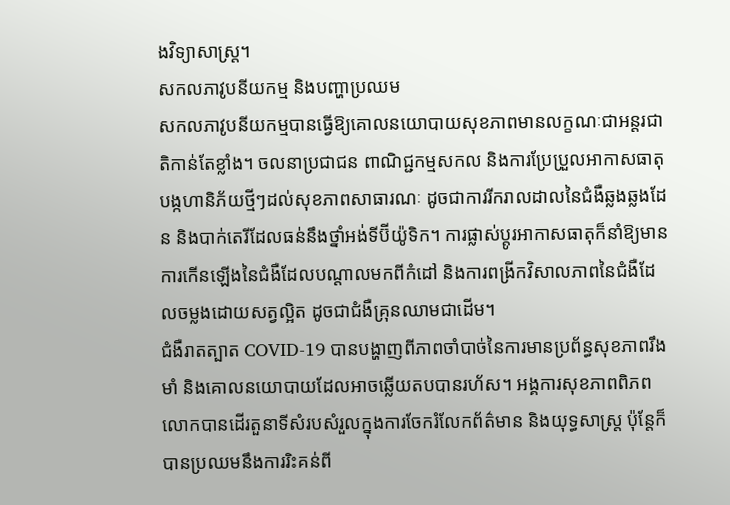ងវិទ្យាសាស្ត្រ។
សកលភាវូបនីយកម្ម និងបញ្ហាប្រឈម
សកលភាវូបនីយកម្មបានធ្វើឱ្យគោលនយោបាយសុខភាពមានលក្ខណៈជាអន្តរជាតិកាន់តែខ្លាំង។ ចលនាប្រជាជន ពាណិជ្ជកម្មសកល និងការប្រែប្រួលអាកាសធាតុ បង្កហានិភ័យថ្មីៗដល់សុខភាពសាធារណៈ ដូចជាការរីករាលដាលនៃជំងឺឆ្លងឆ្លងដែន និងបាក់តេរីដែលធន់នឹងថ្នាំអង់ទីប៊ីយ៉ូទិក។ ការផ្លាស់ប្តូរអាកាសធាតុក៏នាំឱ្យមានការកើនឡើងនៃជំងឺដែលបណ្តាលមកពីកំដៅ និងការពង្រីកវិសាលភាពនៃជំងឺដែលចម្លងដោយសត្វល្អិត ដូចជាជំងឺគ្រុនឈាមជាដើម។
ជំងឺរាតត្បាត COVID-19 បានបង្ហាញពីភាពចាំបាច់នៃការមានប្រព័ន្ធសុខភាពរឹងមាំ និងគោលនយោបាយដែលអាចឆ្លើយតបបានរហ័ស។ អង្គការសុខភាពពិភពលោកបានដើរតួនាទីសំរបសំរួលក្នុងការចែករំលែកព័ត៌មាន និងយុទ្ធសាស្ត្រ ប៉ុន្តែក៏បានប្រឈមនឹងការរិះគន់ពី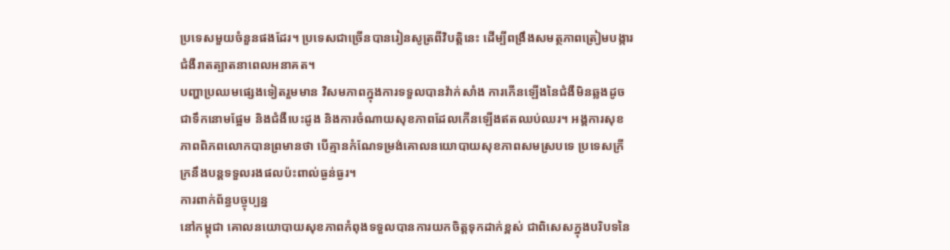ប្រទេសមួយចំនួនផងដែរ។ ប្រទេសជាច្រើនបានរៀនសូត្រពីវិបត្តិនេះ ដើម្បីពង្រឹងសមត្ថភាពត្រៀមបង្ការជំងឺរាតត្បាតនាពេលអនាគត។
បញ្ហាប្រឈមផ្សេងទៀតរួមមាន វិសមភាពក្នុងការទទួលបានវ៉ាក់សាំង ការកើនឡើងនៃជំងឺមិនឆ្លងដូចជាទឹកនោមផ្អែម និងជំងឺបេះដូង និងការចំណាយសុខភាពដែលកើនឡើងឥតឈប់ឈរ។ អង្គការសុខភាពពិភពលោកបានព្រមានថា បើគ្មានកំណែទម្រង់គោលនយោបាយសុខភាពសមស្របទេ ប្រទេសក្រីក្រនឹងបន្តទទួលរងផលប៉ះពាល់ធ្ងន់ធ្ងរ។
ការពាក់ព័ន្ធបច្ចុប្បន្ន
នៅកម្ពុជា គោលនយោបាយសុខភាពកំពុងទទួលបានការយកចិត្តទុកដាក់ខ្ពស់ ជាពិសេសក្នុងបរិបទនៃ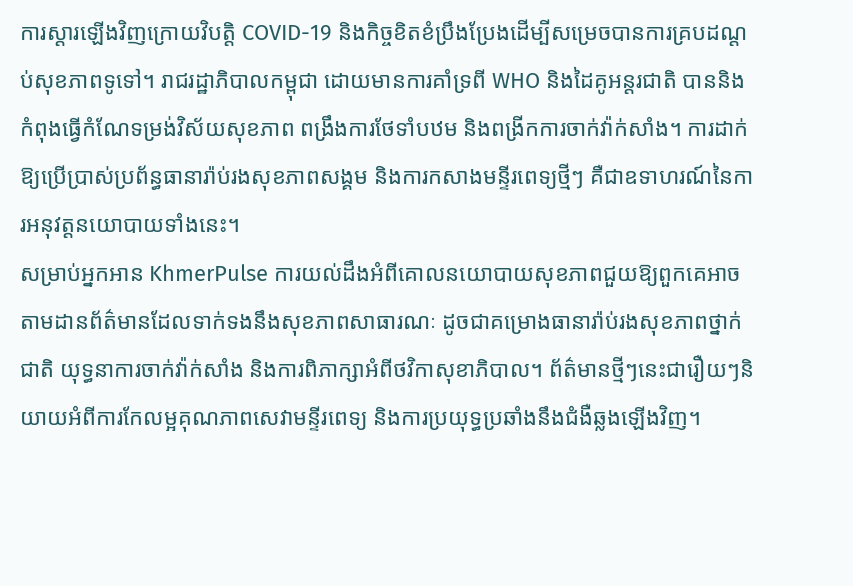ការស្តារឡើងវិញក្រោយវិបត្តិ COVID-19 និងកិច្ចខិតខំប្រឹងប្រែងដើម្បីសម្រេចបានការគ្របដណ្តប់សុខភាពទូទៅ។ រាជរដ្ឋាភិបាលកម្ពុជា ដោយមានការគាំទ្រពី WHO និងដៃគូអន្តរជាតិ បាននិងកំពុងធ្វើកំណែទម្រង់វិស័យសុខភាព ពង្រឹងការថែទាំបឋម និងពង្រីកការចាក់វ៉ាក់សាំង។ ការដាក់ឱ្យប្រើប្រាស់ប្រព័ន្ធធានារ៉ាប់រងសុខភាពសង្គម និងការកសាងមន្ទីរពេទ្យថ្មីៗ គឺជាឧទាហរណ៍នៃការអនុវត្តនយោបាយទាំងនេះ។
សម្រាប់អ្នកអាន KhmerPulse ការយល់ដឹងអំពីគោលនយោបាយសុខភាពជួយឱ្យពួកគេអាចតាមដានព័ត៌មានដែលទាក់ទងនឹងសុខភាពសាធារណៈ ដូចជាគម្រោងធានារ៉ាប់រងសុខភាពថ្នាក់ជាតិ យុទ្ធនាការចាក់វ៉ាក់សាំង និងការពិភាក្សាអំពីថវិកាសុខាភិបាល។ ព័ត៌មានថ្មីៗនេះជារឿយៗនិយាយអំពីការកែលម្អគុណភាពសេវាមន្ទីរពេទ្យ និងការប្រយុទ្ធប្រឆាំងនឹងជំងឺឆ្លងឡើងវិញ។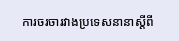ការចរចារវាងប្រទេសនានាស្តីពី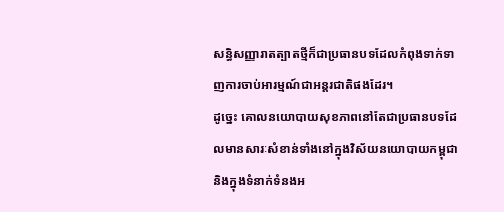សន្ធិសញ្ញារាតត្បាតថ្មីក៏ជាប្រធានបទដែលកំពុងទាក់ទាញការចាប់អារម្មណ៍ជាអន្តរជាតិផងដែរ។
ដូច្នេះ គោលនយោបាយសុខភាពនៅតែជាប្រធានបទដែលមានសារៈសំខាន់ទាំងនៅក្នុងវិស័យនយោបាយកម្ពុជា និងក្នុងទំនាក់ទំនងអ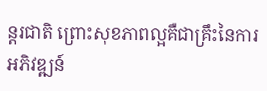ន្តរជាតិ ព្រោះសុខភាពល្អគឺជាគ្រឹះនៃការអភិវឌ្ឍន៍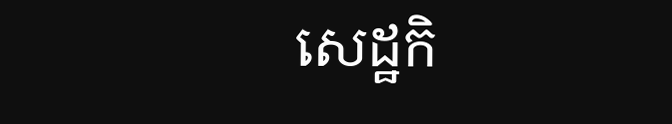សេដ្ឋកិ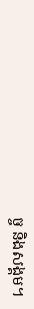ច្ច និងសង្គម។